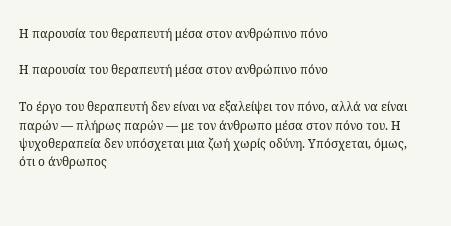Η παρουσία του θεραπευτή μέσα στον ανθρώπινο πόνο

Η παρουσία του θεραπευτή μέσα στον ανθρώπινο πόνο

Το έργο του θεραπευτή δεν είναι να εξαλείψει τον πόνο, αλλά να είναι παρών — πλήρως παρών — με τον άνθρωπο μέσα στον πόνο του. Η ψυχοθεραπεία δεν υπόσχεται μια ζωή χωρίς οδύνη. Υπόσχεται, όμως, ότι ο άνθρωπος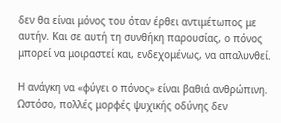δεν θα είναι μόνος του όταν έρθει αντιμέτωπος με αυτήν. Και σε αυτή τη συνθήκη παρουσίας, ο πόνος μπορεί να μοιραστεί και, ενδεχομένως, να απαλυνθεί.

Η ανάγκη να «φύγει ο πόνος» είναι βαθιά ανθρώπινη. Ωστόσο, πολλές μορφές ψυχικής οδύνης δεν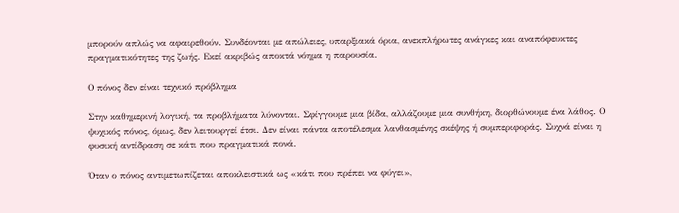μπορούν απλώς να αφαιρεθούν. Συνδέονται με απώλειες, υπαρξιακά όρια, ανεκπλήρωτες ανάγκες και αναπόφευκτες πραγματικότητες της ζωής. Εκεί ακριβώς αποκτά νόημα η παρουσία.

Ο πόνος δεν είναι τεχνικό πρόβλημα

Στην καθημερινή λογική, τα προβλήματα λύνονται. Σφίγγουμε μια βίδα, αλλάζουμε μια συνθήκη, διορθώνουμε ένα λάθος. Ο ψυχικός πόνος, όμως, δεν λειτουργεί έτσι. Δεν είναι πάντα αποτέλεσμα λανθασμένης σκέψης ή συμπεριφοράς. Συχνά είναι η φυσική αντίδραση σε κάτι που πραγματικά πονά.

Όταν ο πόνος αντιμετωπίζεται αποκλειστικά ως «κάτι που πρέπει να φύγει»,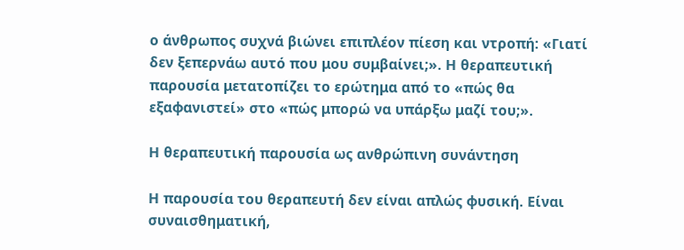ο άνθρωπος συχνά βιώνει επιπλέον πίεση και ντροπή: «Γιατί δεν ξεπερνάω αυτό που μου συμβαίνει;». Η θεραπευτική παρουσία μετατοπίζει το ερώτημα από το «πώς θα εξαφανιστεί» στο «πώς μπορώ να υπάρξω μαζί του;».

Η θεραπευτική παρουσία ως ανθρώπινη συνάντηση

Η παρουσία του θεραπευτή δεν είναι απλώς φυσική. Είναι συναισθηματική,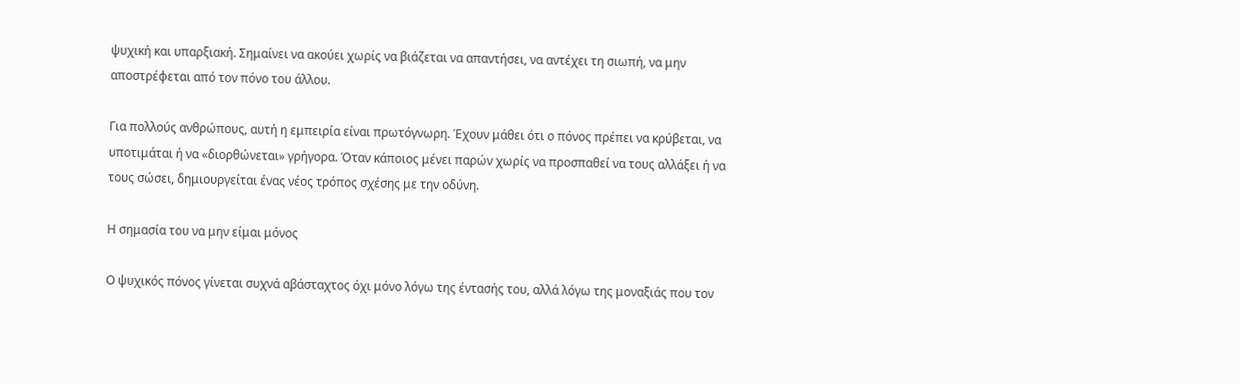ψυχική και υπαρξιακή. Σημαίνει να ακούει χωρίς να βιάζεται να απαντήσει, να αντέχει τη σιωπή, να μην αποστρέφεται από τον πόνο του άλλου.

Για πολλούς ανθρώπους, αυτή η εμπειρία είναι πρωτόγνωρη. Έχουν μάθει ότι ο πόνος πρέπει να κρύβεται, να υποτιμάται ή να «διορθώνεται» γρήγορα. Όταν κάποιος μένει παρών χωρίς να προσπαθεί να τους αλλάξει ή να τους σώσει, δημιουργείται ένας νέος τρόπος σχέσης με την οδύνη.

Η σημασία του να μην είμαι μόνος

Ο ψυχικός πόνος γίνεται συχνά αβάσταχτος όχι μόνο λόγω της έντασής του, αλλά λόγω της μοναξιάς που τον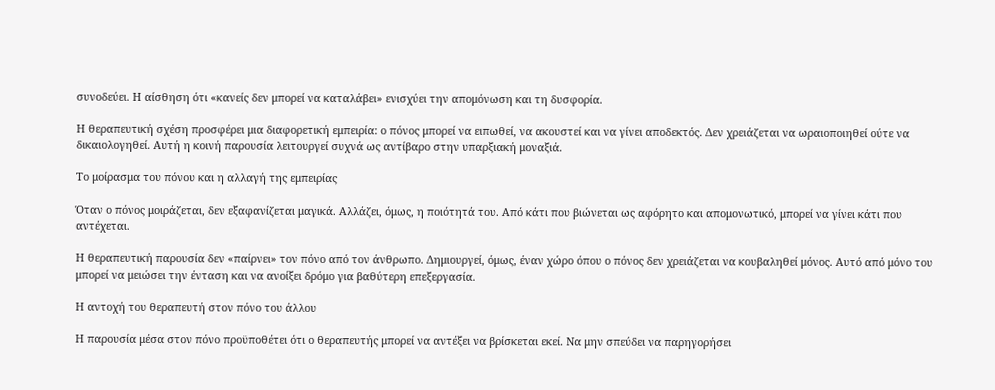συνοδεύει. Η αίσθηση ότι «κανείς δεν μπορεί να καταλάβει» ενισχύει την απομόνωση και τη δυσφορία.

Η θεραπευτική σχέση προσφέρει μια διαφορετική εμπειρία: ο πόνος μπορεί να ειπωθεί, να ακουστεί και να γίνει αποδεκτός. Δεν χρειάζεται να ωραιοποιηθεί ούτε να δικαιολογηθεί. Αυτή η κοινή παρουσία λειτουργεί συχνά ως αντίβαρο στην υπαρξιακή μοναξιά.

Το μοίρασμα του πόνου και η αλλαγή της εμπειρίας

Όταν ο πόνος μοιράζεται, δεν εξαφανίζεται μαγικά. Αλλάζει, όμως, η ποιότητά του. Από κάτι που βιώνεται ως αφόρητο και απομονωτικό, μπορεί να γίνει κάτι που αντέχεται.

Η θεραπευτική παρουσία δεν «παίρνει» τον πόνο από τον άνθρωπο. Δημιουργεί, όμως, έναν χώρο όπου ο πόνος δεν χρειάζεται να κουβαληθεί μόνος. Αυτό από μόνο του μπορεί να μειώσει την ένταση και να ανοίξει δρόμο για βαθύτερη επεξεργασία.

Η αντοχή του θεραπευτή στον πόνο του άλλου

Η παρουσία μέσα στον πόνο προϋποθέτει ότι ο θεραπευτής μπορεί να αντέξει να βρίσκεται εκεί. Να μην σπεύδει να παρηγορήσει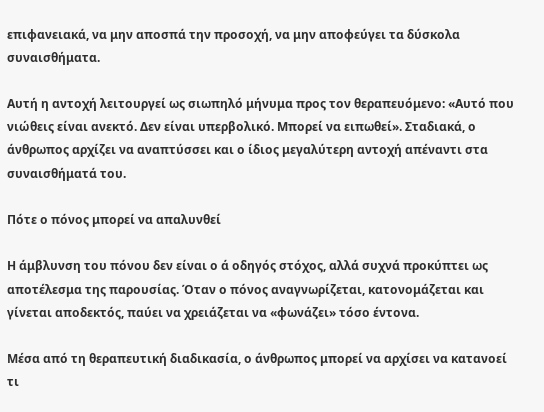επιφανειακά, να μην αποσπά την προσοχή, να μην αποφεύγει τα δύσκολα συναισθήματα.

Αυτή η αντοχή λειτουργεί ως σιωπηλό μήνυμα προς τον θεραπευόμενο: «Αυτό που νιώθεις είναι ανεκτό. Δεν είναι υπερβολικό. Μπορεί να ειπωθεί». Σταδιακά, ο άνθρωπος αρχίζει να αναπτύσσει και ο ίδιος μεγαλύτερη αντοχή απέναντι στα συναισθήματά του.

Πότε ο πόνος μπορεί να απαλυνθεί

Η άμβλυνση του πόνου δεν είναι ο ά οδηγός στόχος, αλλά συχνά προκύπτει ως αποτέλεσμα της παρουσίας. Όταν ο πόνος αναγνωρίζεται, κατονομάζεται και γίνεται αποδεκτός, παύει να χρειάζεται να «φωνάζει» τόσο έντονα.

Μέσα από τη θεραπευτική διαδικασία, ο άνθρωπος μπορεί να αρχίσει να κατανοεί τι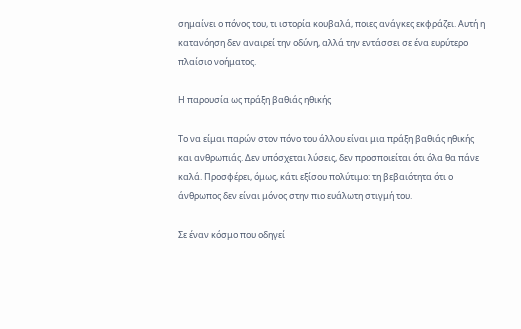σημαίνει ο πόνος του, τι ιστορία κουβαλά, ποιες ανάγκες εκφράζει. Αυτή η κατανόηση δεν αναιρεί την οδύνη, αλλά την εντάσσει σε ένα ευρύτερο πλαίσιο νοήματος.

Η παρουσία ως πράξη βαθιάς ηθικής

Το να είμαι παρών στον πόνο του άλλου είναι μια πράξη βαθιάς ηθικής και ανθρωπιάς. Δεν υπόσχεται λύσεις, δεν προσποιείται ότι όλα θα πάνε καλά. Προσφέρει, όμως, κάτι εξίσου πολύτιμο: τη βεβαιότητα ότι ο άνθρωπος δεν είναι μόνος στην πιο ευάλωτη στιγμή του.

Σε έναν κόσμο που οδηγεί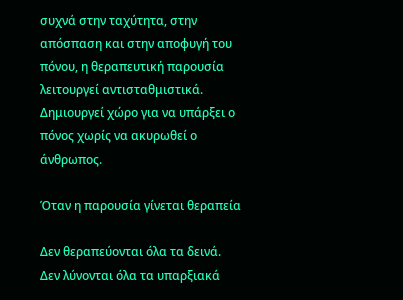συχνά στην ταχύτητα, στην απόσπαση και στην αποφυγή του πόνου, η θεραπευτική παρουσία λειτουργεί αντισταθμιστικά. Δημιουργεί χώρο για να υπάρξει ο πόνος χωρίς να ακυρωθεί ο άνθρωπος.

Όταν η παρουσία γίνεται θεραπεία

Δεν θεραπεύονται όλα τα δεινά. Δεν λύνονται όλα τα υπαρξιακά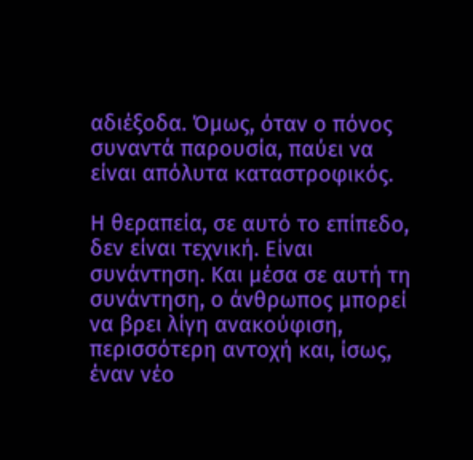αδιέξοδα. Όμως, όταν ο πόνος συναντά παρουσία, παύει να είναι απόλυτα καταστροφικός.

Η θεραπεία, σε αυτό το επίπεδο, δεν είναι τεχνική. Είναι συνάντηση. Και μέσα σε αυτή τη συνάντηση, ο άνθρωπος μπορεί να βρει λίγη ανακούφιση, περισσότερη αντοχή και, ίσως, έναν νέο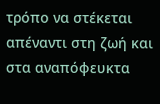τρόπο να στέκεται απέναντι στη ζωή και στα αναπόφευκτα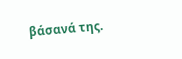βάσανά της.